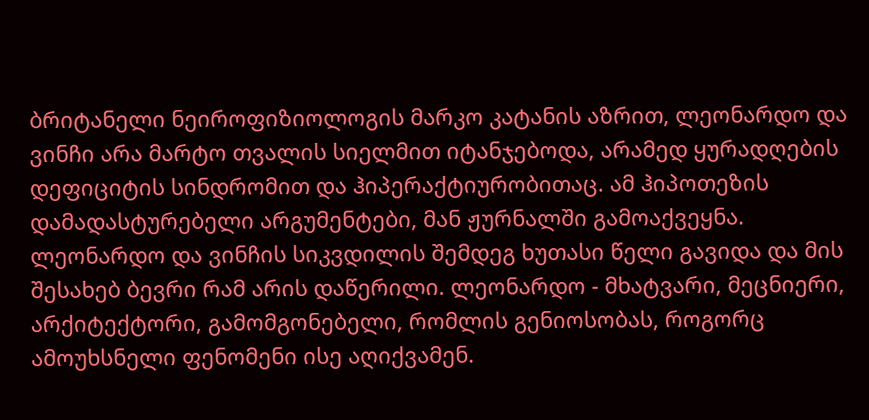ბრიტანელი ნეიროფიზიოლოგის მარკო კატანის აზრით, ლეონარდო და ვინჩი არა მარტო თვალის სიელმით იტანჯებოდა, არამედ ყურადღების დეფიციტის სინდრომით და ჰიპერაქტიურობითაც. ამ ჰიპოთეზის დამადასტურებელი არგუმენტები, მან ჟურნალში გამოაქვეყნა.
ლეონარდო და ვინჩის სიკვდილის შემდეგ ხუთასი წელი გავიდა და მის შესახებ ბევრი რამ არის დაწერილი. ლეონარდო - მხატვარი, მეცნიერი, არქიტექტორი, გამომგონებელი, რომლის გენიოსობას, როგორც ამოუხსნელი ფენომენი ისე აღიქვამენ.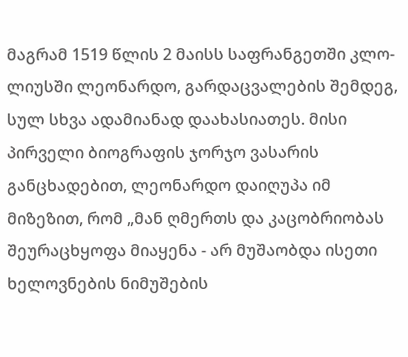მაგრამ 1519 წლის 2 მაისს საფრანგეთში კლო-ლიუსში ლეონარდო, გარდაცვალების შემდეგ, სულ სხვა ადამიანად დაახასიათეს. მისი პირველი ბიოგრაფის ჯორჯო ვასარის განცხადებით, ლეონარდო დაიღუპა იმ მიზეზით, რომ „მან ღმერთს და კაცობრიობას შეურაცხყოფა მიაყენა - არ მუშაობდა ისეთი ხელოვნების ნიმუშების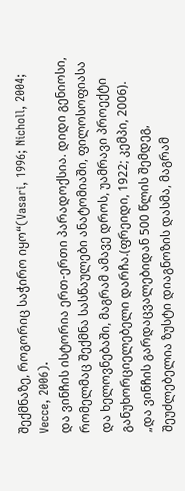შექმნაზე, როგორიც საჭირო იყო“(Vasari, 1996; Nicholl, 2004; Vecce, 2006).
და ვინჩის ისტორია ერთ-ერთი პარადოქსია. დიდი გენიოსი, რომელმაც შექმნა სასწაულები ანატომიაში, ფილოსოფიასა და ხელოვნებაში, მაგრამ ამავე დროს, უამრავი პროექტი განუხორციელებელი დარჩა.(ფრეიდი, 1922; კემპი, 2006).
„და ვინჩის გარდაცვალებიდან 500 წლის შემდეგ, შეუძლებელია ზუსტი დიაგნოზის დასმა, მაგრამ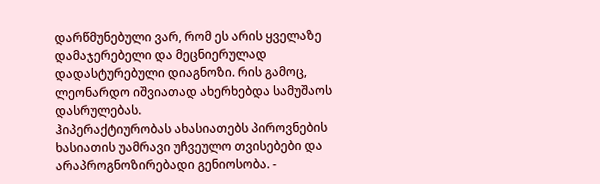დარწმუნებული ვარ, რომ ეს არის ყველაზე დამაჯერებელი და მეცნიერულად დადასტურებული დიაგნოზი. რის გამოც, ლეონარდო იშვიათად ახერხებდა სამუშაოს დასრულებას.
ჰიპერაქტიურობას ახასიათებს პიროვნების ხასიათის უამრავი უჩვეულო თვისებები და არაპროგნოზირებადი გენიოსობა. -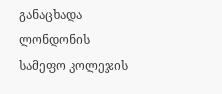განაცხადა ლონდონის სამეფო კოლეჯის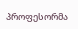პროფესორმა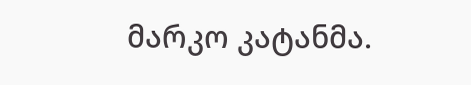მარკო კატანმა.